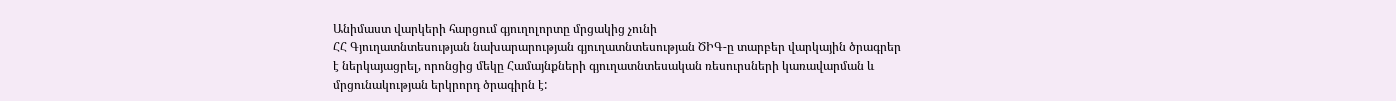Անիմաստ վարկերի հարցում գյուղոլորտը մրցակից չունի
ՀՀ Գյուղատնտեսության նախարարության գյուղատնտեսության ԾԻԳ-ը տարբեր վարկային ծրագրեր է ներկայացրել, որոնցից մեկը Համայնքների գյուղատնտեսական ռեսուրսների կառավարման և մրցունակության երկրորդ ծրագիրն է: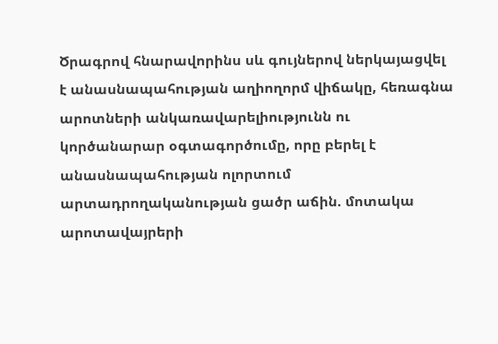Ծրագրով հնարավորինս սև գույներով ներկայացվել է անասնապահության աղիողորմ վիճակը, հեռագնա արոտների անկառավարելիությունն ու կործանարար օգտագործումը, որը բերել է անասնապահության ոլորտում արտադրողականության ցածր աճին. մոտակա արոտավայրերի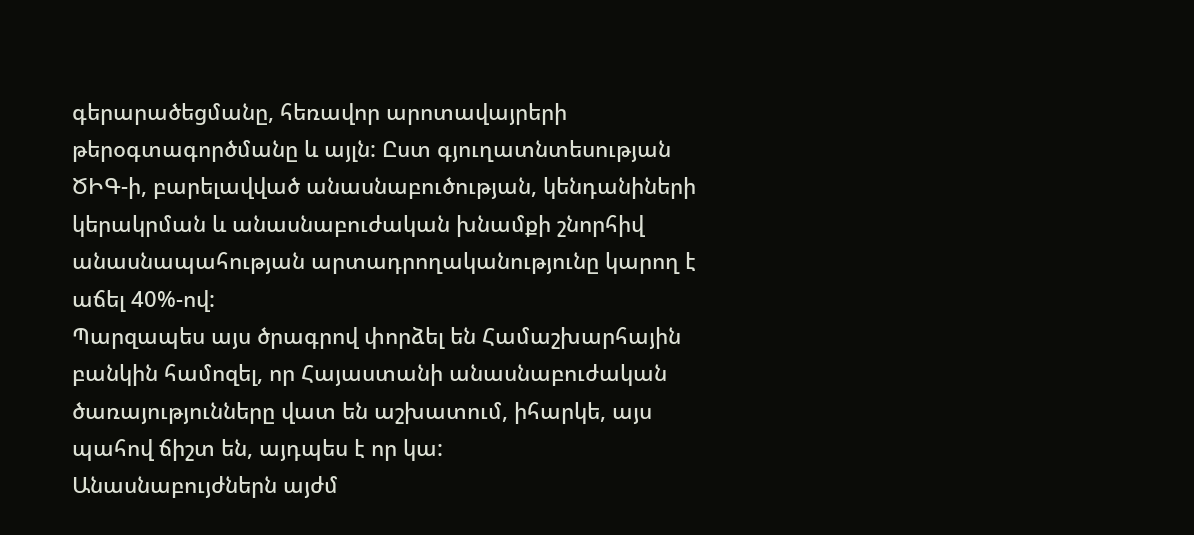գերարածեցմանը, հեռավոր արոտավայրերի թերօգտագործմանը և այլն: Ըստ գյուղատնտեսության ԾԻԳ-ի, բարելավված անասնաբուծության, կենդանիների կերակրման և անասնաբուժական խնամքի շնորհիվ անասնապահության արտադրողականությունը կարող է աճել 40%-ով:
Պարզապես այս ծրագրով փորձել են Համաշխարհային բանկին համոզել, որ Հայաստանի անասնաբուժական ծառայությունները վատ են աշխատում, իհարկե, այս պահով ճիշտ են, այդպես է որ կա:
Անասնաբույժներն այժմ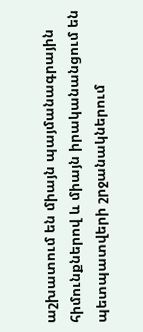աշխատում են միայն պայմանագրային հիմունքներով և միայն իրականանցում են պետպատվերի շրջանակներում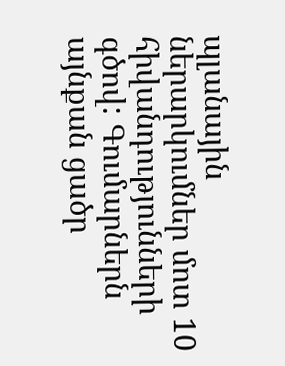պլանային ներարկումներ մոտ 10 հիվանդությունների գծով: Գումարներն այնքան ցածր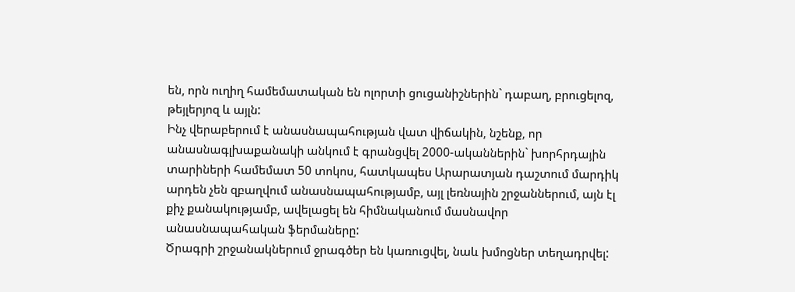են, որն ուղիղ համեմատական են ոլորտի ցուցանիշներին` դաբաղ, բրուցելոզ, թեյլերյոզ և այլն:
Ինչ վերաբերում է անասնապահության վատ վիճակին, նշենք, որ անասնագլխաքանակի անկում է գրանցվել 2000-ականներին` խորհրդային տարիների համեմատ 50 տոկոս, հատկապես Արարատյան դաշտում մարդիկ արդեն չեն զբաղվում անասնապահությամբ, այլ լեռնային շրջաններում, այն էլ քիչ քանակությամբ, ավելացել են հիմնականում մասնավոր անասնապահական ֆերմաները:
Ծրագրի շրջանակներում ջրագծեր են կառուցվել, նաև խմոցներ տեղադրվել: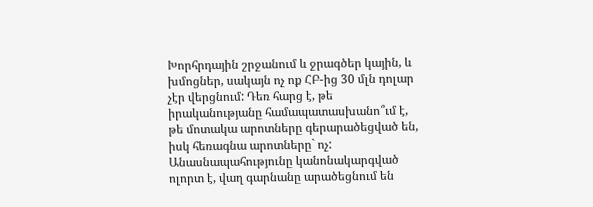Խորհրդային շրջանում և ջրագծեր կային, և խմոցներ, սակայն ոչ ոք ՀԲ-ից 30 մլն դոլար չէր վերցնում: Դեռ հարց է, թե իրականությանը համապատասխանո՞ւմ է, թե մոտակա արոտները գերարածեցված են, իսկ հեռագնա արոտները` ոչ:
Անասնապահությունը կանոնակարգված ոլորտ է, վաղ գարնանը արածեցնում են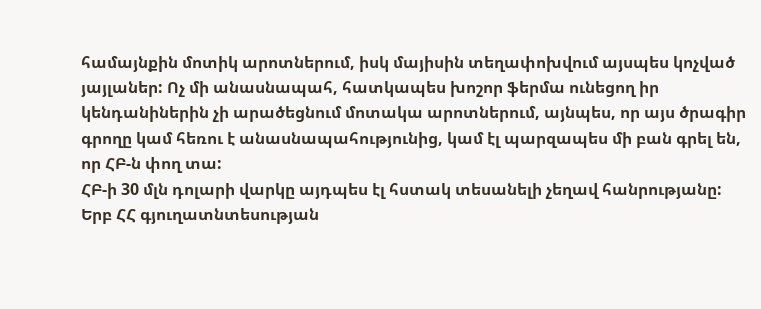համայնքին մոտիկ արոտներում, իսկ մայիսին տեղափոխվում այսպես կոչված յայլաներ: Ոչ մի անասնապահ, հատկապես խոշոր ֆերմա ունեցող իր կենդանիներին չի արածեցնում մոտակա արոտներում, այնպես, որ այս ծրագիր գրողը կամ հեռու է անասնապահությունից, կամ էլ պարզապես մի բան գրել են, որ ՀԲ-ն փող տա:
ՀԲ-ի 30 մլն դոլարի վարկը այդպես էլ հստակ տեսանելի չեղավ հանրությանը:
Երբ ՀՀ գյուղատնտեսության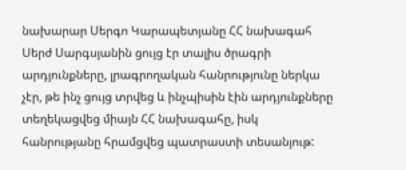նախարար Սերգո Կարապետյանը ՀՀ նախագահ Սերժ Սարգսյանին ցույց էր տալիս ծրագրի արդյունքները, լրագրողական հանրությունը ներկա չէր, թե ինչ ցույց տրվեց և ինչպիսին էին արդյունքները տեղեկացվեց միայն ՀՀ նախագահը, իսկ հանրությանը հրամցվեց պատրաստի տեսանյութ: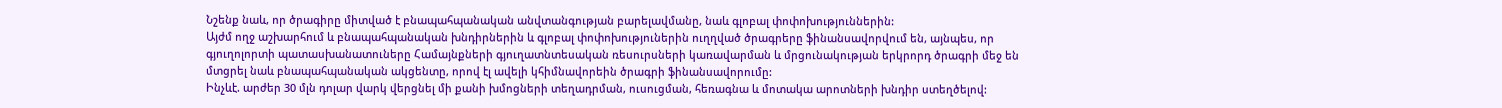Նշենք նաև, որ ծրագիրը միտված է բնապահպանական անվտանգության բարելավմանը, նաև գլոբալ փոփոխություններին:
Այժմ ողջ աշխարհում և բնապահպանական խնդիրներին և գլոբալ փոփոխություներին ուղղված ծրագրերը ֆինանսավորվում են, այնպես, որ գյուղոլորտի պատասխանատուները Համայնքների գյուղատնտեսական ռեսուրսների կառավարման և մրցունակության երկրորդ ծրագրի մեջ են մտցրել նաև բնապահպանական ակցենտը, որով էլ ավելի կհիմնավորեին ծրագրի ֆինանսավորումը:
Ինչևէ. արժեր 30 մլն դոլար վարկ վերցնել մի քանի խմոցների տեղադրման, ուսուցման, հեռագնա և մոտակա արոտների խնդիր ստեղծելով: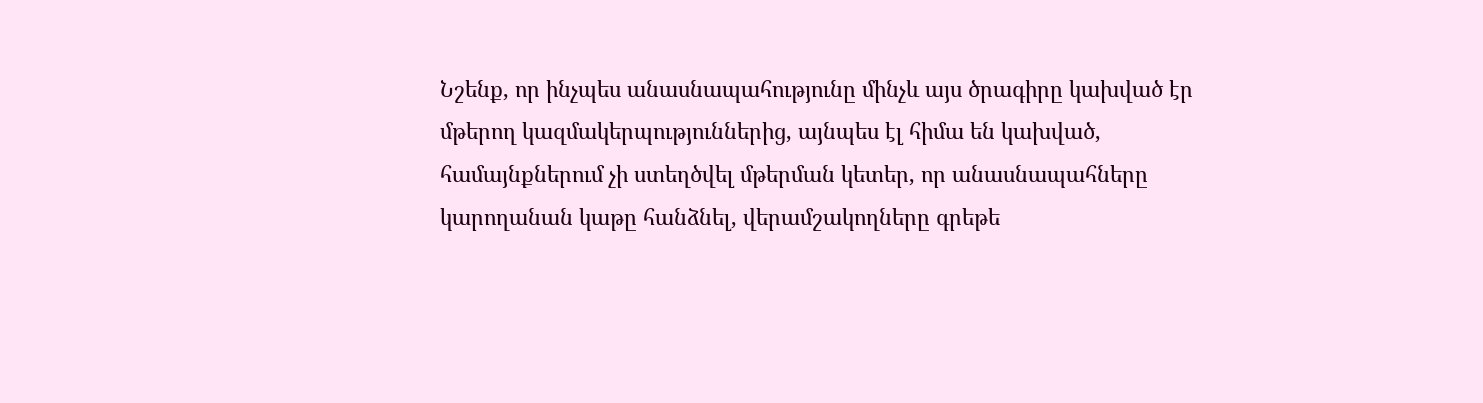Նշենք, որ ինչպես անասնապահությունը մինչև այս ծրագիրը կախված էր մթերող կազմակերպություններից, այնպես էլ հիմա են կախված, համայնքներում չի ստեղծվել մթերման կետեր, որ անասնապահները կարողանան կաթը հանձնել, վերամշակողները գրեթե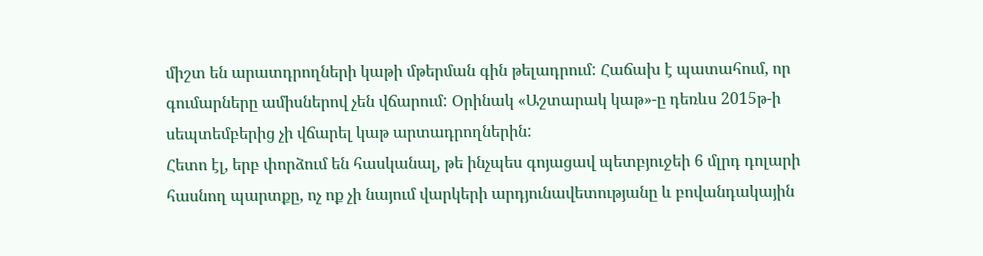միշտ են արատդրողների կաթի մթերման գին թելադրում: Հաճախ է պատահում, որ գումարները ամիսներով չեն վճարում: Օրինակ «Աշտարակ կաթ»-ը դեռևս 2015թ-ի սեպտեմբերից չի վճարել կաթ արտադրողներին:
Հետո էլ, երբ փորձում են հասկանալ, թե ինչպես գոյացավ պետբյուջեի 6 մլրդ դոլարի հասնող պարտքը, ոչ ոք չի նայում վարկերի արդյունավետությանը և բովանդակային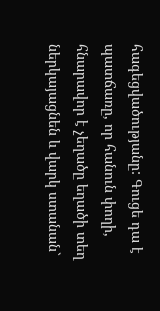հագեցվածությանը: Գուցե դա է պատճառը, որ հանուն փողի, հնարավոր է չեղածը եղածի տեղ ներկայացնեն և վարկ ստանան`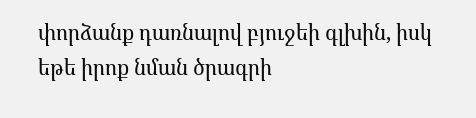փորձանք դառնալով բյուջեի գլխին, իսկ եթե իրոք նման ծրագրի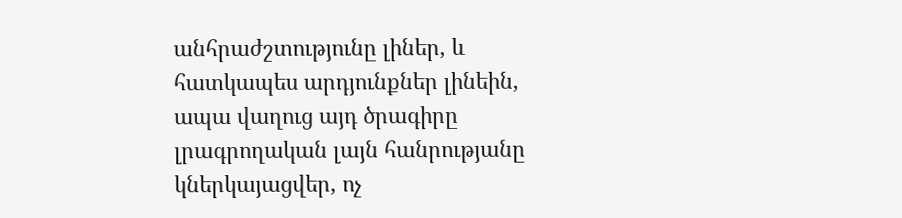անհրաժշտությունը լիներ, և հատկապես արդյունքներ լինեին, ապա վաղուց այդ ծրագիրը լրագրողական լայն հանրությանը կներկայացվեր, ոչ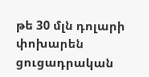թե 30 մլն դոլարի փոխարեն ցուցադրական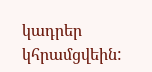կադրեր կհրամցվեին: